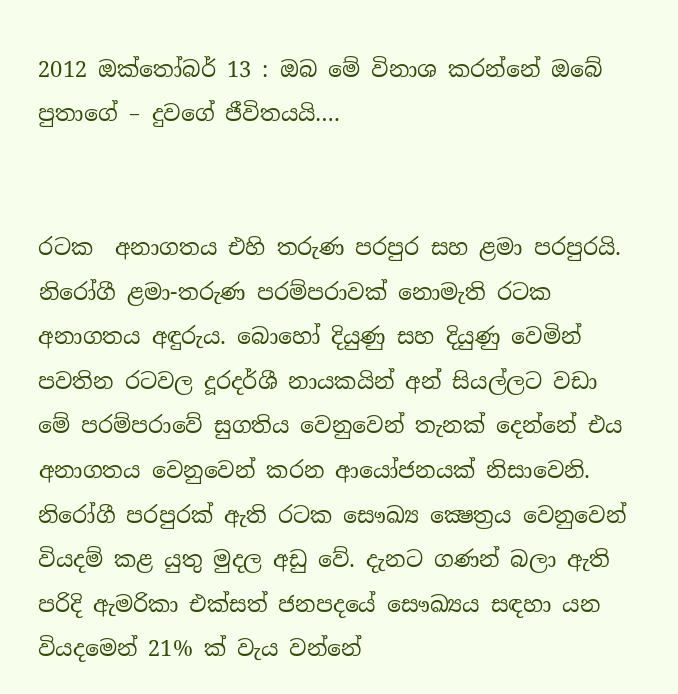2012 ඔක්තෝබර් 13 : ඔබ මේ විනාශ කරන්නේ ඔබේ පුතාගේ – දුවගේ ජීවිතයයි….


රටක  අනාගතය එහි තරුණ පරපුර සහ ළමා පරපුරයි. නිරෝගී ළමා-තරුණ පරම්පරාවක් නොමැති රටක අනාගතය අඳුරුය. බොහෝ දියුණු සහ දියුණු වෙමින් පවතින රටවල දූරදර්ශී නායකයින් අන් සියල්ලට වඩා මේ පරම්පරාවේ සුගතිය වෙනුවෙන් තැනක් දෙන්නේ එය අනාගතය වෙනුවෙන් කරන ආයෝජනයක් නිසාවෙනි. නිරෝගී පරපුරක් ඇති රටක සෞඛ්‍ය ක්‍ෂෙත්‍රය වෙනුවෙන් වියදම් කළ යුතු මුදල අඩු වේ. දැනට ගණන් බලා ඇති පරිදි ඇමරිකා එක්සත් ජනපදයේ සෞඛ්‍යය සඳහා යන වියදමෙන් 21% ක් වැය වන්නේ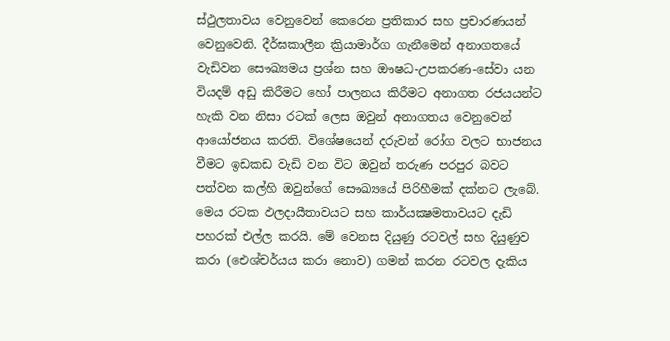ස්ථුලතාවය වෙනුවෙන් කෙරෙන ප්‍රතිකාර සහ ප්‍රචාරණයන් වෙනුවෙනි. දීර්ඝකාලීන ක්‍රියාමාර්ග ගැනීමෙන් අනාගතයේ වැඩිවන සෞඛ්‍යමය ප්‍රශ්න සහ ඖෂධ-උපකරණ-සේවා යන වියදම් අඩු කිරීමට හෝ පාලනය කිරීමට අනාගත රජයයන්ට හැකි වන නිසා රටක් ලෙස ඔවුන් අනාගතය වෙනුවෙන් ආයෝජනය කරති. විශේෂයෙන් දරුවන් රෝග වලට භාජනය වීමට ඉඩකඩ වැඩි වන විට ඔවුන් තරුණ පරපුර බවට පත්වන කල්හි ඔවුන්ගේ සෞඛ්‍යයේ පිරිහීමක් දක්නට ලැබේ. මෙය රටක ඵලදායීතාවයට සහ කාර්යක්‍ෂමතාවයට දැඩි පහරක් එල්ල කරයි. මේ වෙනස දියුණු රටවල් සහ දියුණුව කරා (ඓශ්චර්යය කරා නොව) ගමන් කරන රටවල දැකිය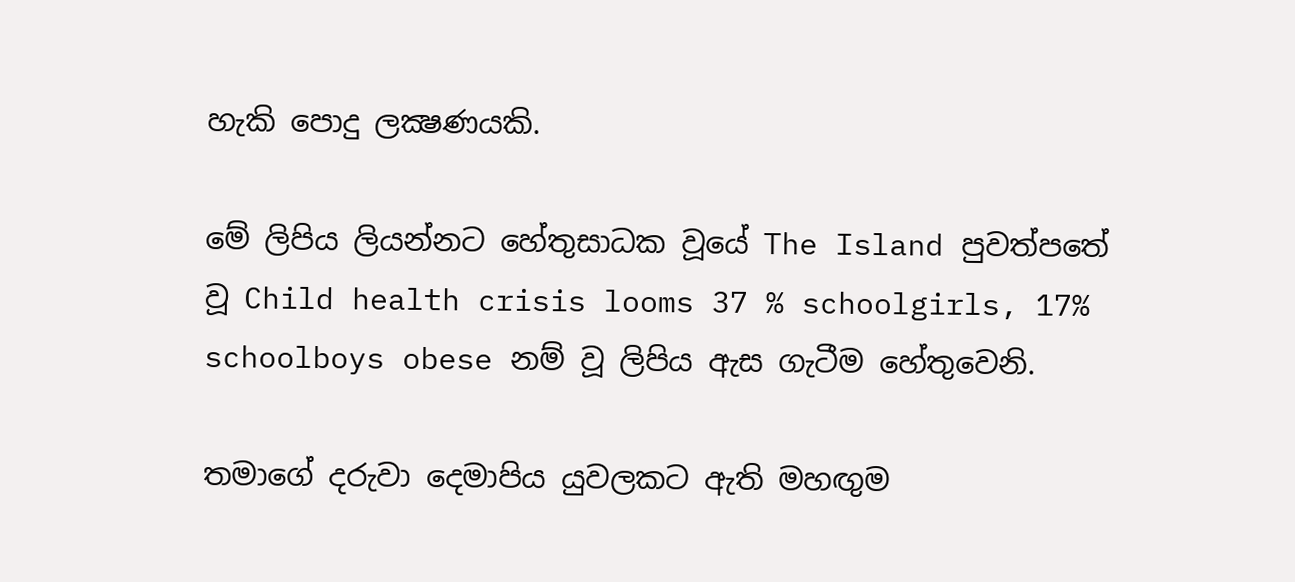හැකි පොදු ලක්‍ෂණයකි.

මේ ලිපිය ලියන්නට හේතුසාධක වූයේ The Island පුවත්පතේ වූ Child health crisis looms 37 % schoolgirls, 17% schoolboys obese නම් වූ ලිපිය ඇස ගැටීම හේතුවෙනි.

තමාගේ දරුවා දෙමාපිය යුවලකට ඇති මහඟුම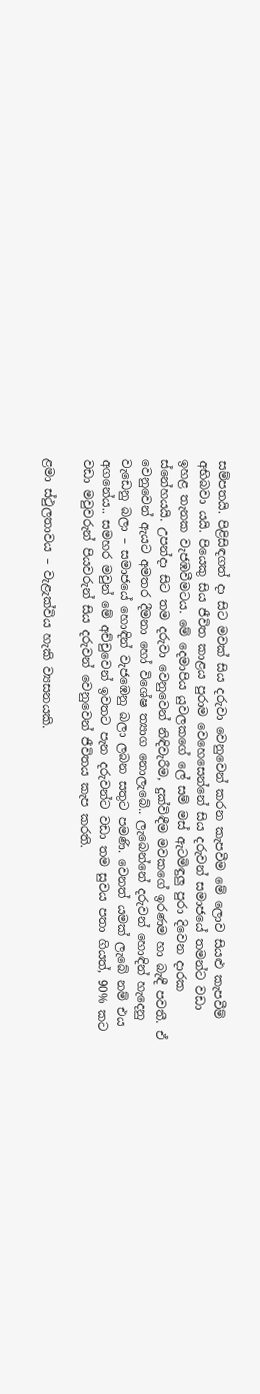සම්පතයි. පිළිසිඳගත් දා සිට මවක් සිය දරුවා වෙනුවෙන් කරන කැපවීම මේ ලොව සියළු කැපවීම් අභිබවා යයි. පියෙකු සිය ජීවිත කාළය පුරාම වෙහෙසෙන්නේ සිය දරුවන් සමාජයේ තමන්ට වඩා ඉහළ තැනක වැජඹවීමටය. මේ දෙමාපිය යුවලකගේ ලේ සම් මස් ඇටමිඳුලු පුරා දිවෙන දාරක ස්නේහයයි. උපන්දා සිට තම දරුවා වෙනුවෙන් නිඳිවැරීම, දුක්විඳීම මවකගේ ඉරණම හා බැඳී පවතී. ඒ වෙනුවෙන් ඇයට අමතර දීමනා හෝ විශේෂ ත්‍යාග නොලැබේ.. ලැබෙන්නේ දරුවන් හොඳින් හැදෙනු වැඩෙනු බලා – සමාජයේ හොඳින් වැජඹෙනු බලා ලබන සතුට පමණි. වෙනත් යමක් ලැබේ නම් එය අගනේය.. සමහර මවුන් මේ අච්චුවෙන් ඉවතට පැන දරුවන්ට වඩා තම සුවය පතා ගියත්, 90% කට වඩා මවුවරුන් පියවරුන් සිය දරුවන් වෙනුවෙන් ජීවිතය කැප කරති.

ළමා ස්ථුලතාවය – වැළැක්විය හැකි ව්‍යසනයකි.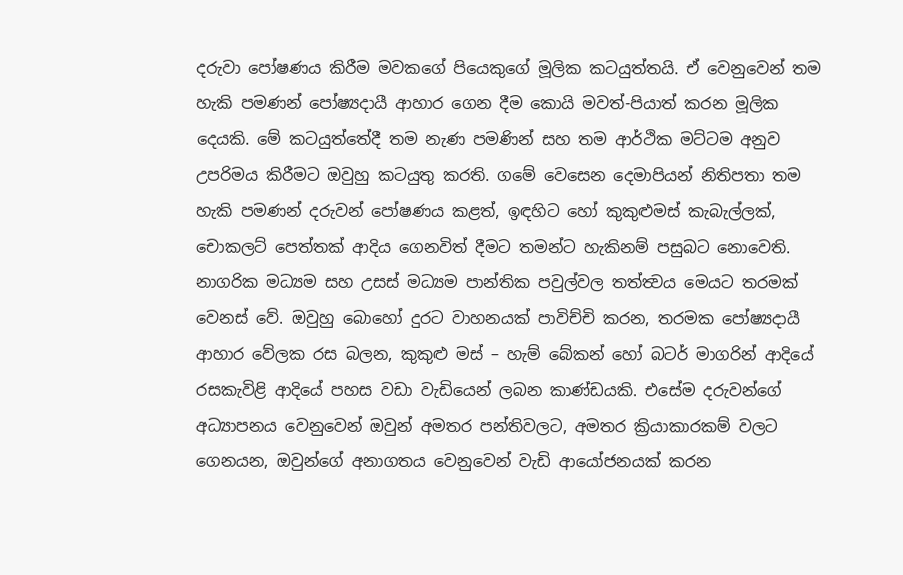දරුවා පෝෂණය කිරීම මවකගේ පියෙකුගේ මූලික කටයුත්තයි. ඒ වෙනුවෙන් තම හැකි පමණන් පෝෂ්‍යදායී ආහාර ගෙන දීම කොයි මවත්-පියාත් කරන මූලික දෙයකි. මේ කටයුත්තේදී තම නැණ පමණින් සහ තම ආර්ථික මට්ටම අනුව උපරිමය කිරීමට ඔවුහු කටයුතු කරති. ගමේ වෙසෙන දෙමාපියන් නිතිපතා තම හැකි පමණන් දරුවන් පෝෂණය කළත්, ඉඳහිට හෝ කුකුළුමස් කැබැල්ලක්, චොකලට් පෙත්තක් ආදිය ගෙනවිත් දීමට තමන්ට හැකිනම් පසුබට නොවෙති. නාගරික මධ්‍යම සහ උසස් මධ්‍යම පාන්තික පවුල්වල තත්ත්‍වය මෙයට තරමක් වෙනස් වේ. ඔවුහු බොහෝ දුරට වාහනයක් පාවිච්චි කරන, තරමක පෝෂ්‍යදායී ආහාර වේලක රස බලන, කුකුළු මස් – හැම් බේකන් හෝ බටර් මාගරින් ආදියේ රසකැවිළි ආදියේ පහස වඩා වැඩියෙන් ලබන කාණ්ඩයකි. එසේම දරුවන්ගේ අධ්‍යාපනය වෙනුවෙන් ඔවුන් අමතර පන්තිවලට, අමතර ක්‍රියාකාරකම් වලට ගෙනයන, ඔවුන්ගේ අනාගතය වෙනුවෙන් වැඩි ආයෝජනයක් කරන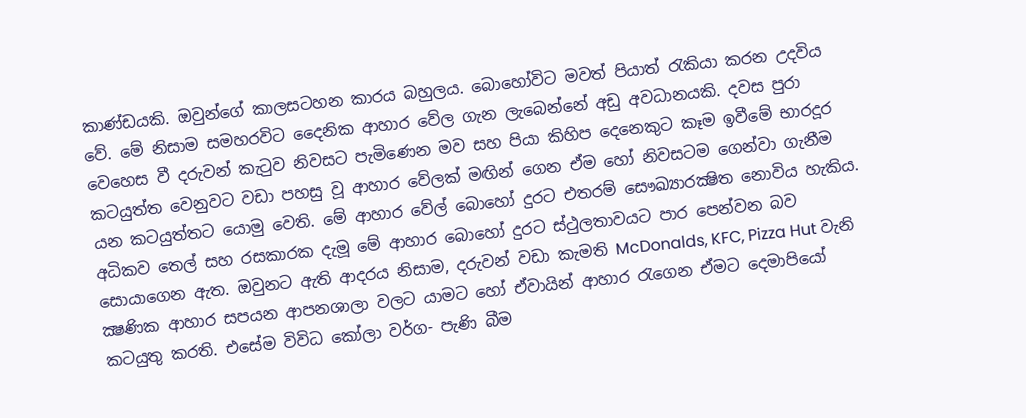කාණ්ඩයකි. ඔවුන්ගේ කාලසටහන කාරය බහුලය. බොහෝවිට මවත් පියාත් රැකියා කරන උදවිය වේ. මේ නිසාම සමහරවිට දෛනික ආහාර වේල ගැන ලැබෙන්නේ අඩු අවධානයකි. දවස පුරා වෙහෙස වී දරුවන් කැටුව නිවසට පැමිණෙන මව සහ පියා කිහිප දෙනෙකුට කෑම ඉවීමේ භාරදූර කටයුත්ත වෙනුවට වඩා පහසු වූ ආහාර වේලක් මඟින් ගෙන ඒම හෝ නිවසටම ගෙන්වා ගැනීම යන කටයුත්තට යොමු වෙති. මේ ආහාර වේල් බොහෝ දුරට එතරම් සෞඛ්‍යාරක්‍ෂිත නොවිය හැකිය. අධිකව තෙල් සහ රසකාරක දැමූ මේ ආහාර බොහෝ දුරට ස්ථුලතාවයට පාර පෙන්වන බව සොයාගෙන ඇත. ඔවුනට ඇති ආදරය නිසාම, දරුවන් වඩා කැමති McDonalds, KFC, Pizza Hut වැනි ක්‍ෂණික ආහාර සපයන ආපනශාලා වලට යාමට හෝ ඒවායින් ආහාර රැගෙන ඒමට දෙමාපියෝ කටයුතු කරති. එසේම විවිධ කෝලා වර්ග- පැණි බීම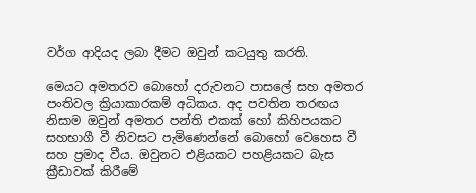වර්ග ආදියද ලබා දීමට ඔවුන් කටයුතු කරති.

මෙයට අමතරව බොහෝ දරුවනට පාසලේ සහ අමතර පංතිවල ක්‍රියාකාරකම් අධිකය. අද පවතින තරඟය නිසාම ඔවුන් අමතර පන්ති එකක් හෝ කිහිපයකට සහභාගී වී නිවසට පැමිණෙන්නේ බොහෝ වෙහෙස වී සහ ප්‍රමාද වීය. ඔවුනට එළියකට පහළියකට බැස ක්‍රීඩාවක් කිරීමේ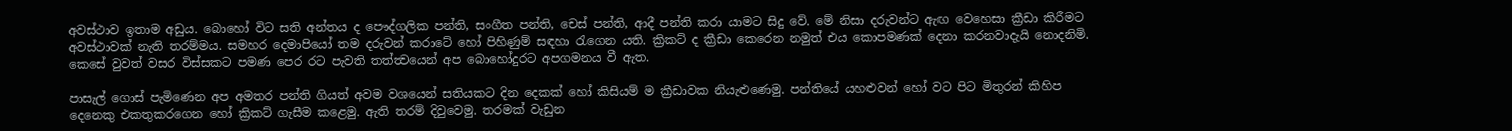අවස්ථාව ඉතාම අඩුය. බොහෝ විට සති අන්තය ද පෞද්ගලික පන්ති, සංගීත පන්ති, චෙස් පන්ති, ආදී පන්ති කරා යාමට සිදු වේ. මේ නිසා දරුවන්ට ඇඟ වෙහෙසා ක්‍රීඩා කිරීමට අවස්ථාවක් නැති තරම්මය. සමහර දෙමාපියෝ තම දරුවන් කරාටේ හෝ පිහිණුම් සඳහා රැගෙන යති. ක්‍රිකට් ද ක්‍රීඩා කෙරෙන නමුත් එය කොපමණක් දෙනා කරනවාදැයි නොදනිමි. කෙසේ වුවත් වසර විස්සකට පමණ පෙර රට පැවති තත්ත්‍වයෙන් අප බොහෝදුරට අපගමනය වී ඇත.

පාසැල් ගොස් පැමිණෙන අප අමතර පන්ති ගියත් අවම වශයෙන් සතියකට දින දෙකක් හෝ කිසියම් ම ක්‍රීඩාවක නියැළුණෙමු. පන්තියේ යහළුවන් හෝ වට පිට මිතුරන් කිහිප දෙනෙකු එකතුකරගෙන හෝ ක්‍රිකට් ගැසීම කළෙමු. ඇති තරම් දිවුවෙමු. තරමක් වැඩුන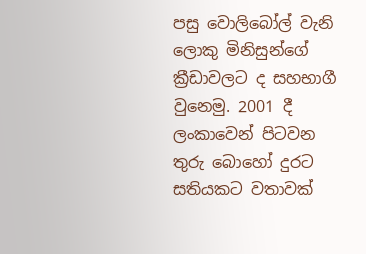පසු වොලිබෝල් වැනි ලොකු මිනිසුන්ගේ ක්‍රීඩාවලට ද සහභාගී වුනෙමු. 2001 දී ලංකාවෙන් පිටවන තුරු බොහෝ දුරට සතියකට වතාවක්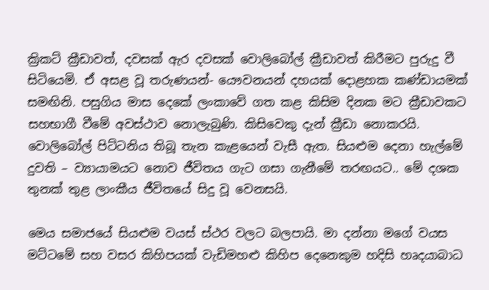ක්‍රිකට් ක්‍රීඩාවත්, දවසක් ඇර දවසක් වොලිබෝල් ක්‍රීඩාවත් කිරීමට පුරුදු වී සිටියෙමි. ඒ අසළ වූ තරුණයන්- යෞවනයන් දහයක් දොළහක කණ්ඩායමක් සමඟිනි. පසුගිය මාස දෙකේ ලංකාවේ ගත කළ කිසිම දිනක මට ක්‍රීඩාවකට සහභාගී වීමේ අවස්ථාව නොලැබුණි. කිසිවෙකු දැන් ක්‍රීඩා නොකරයි. වොලිබෝල් පිට්ටනිය තිබූ තැන කැළයෙන් වැසී ඇත. සියළුම දෙනා හැල්මේ දුවති – ව්‍යායාමයට නොව ජීවිතය ගැට ගසා ගැනීමේ තරඟයට.. මේ දශක තුනක් තුළ ලාංකීය ජීවිතයේ සිදු වූ වෙනසයි.

මෙය සමාජයේ සියළුම වයස් ස්ථර වලට බලපායි. මා දන්නා මගේ වයස මට්ටමේ සහ වසර කිහිපයක් වැඩිමහළු කිහිප දෙනෙකුම හදිසි හෘදයාබාධ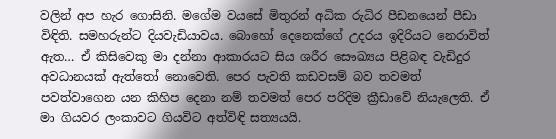වලින් අප හැර ගොසිනි. මගේම වයසේ මිතුරන් අධික රුධිර පීඩනයෙන් පීඩා විඳිති. සමහරුන්ට දියවැඩියාවය. බොහෝ දෙනෙක්ගේ උදරය ඉදිරියට නෙරාවිත් ඇත… ඒ කිසිවෙකු මා දන්නා ආකාරයට සිය ශරීර සෞඛ්‍යය පිළිබඳ වැඩිදුර අවධානයක් ඇත්තෝ නොවෙති. පෙර පැවති කඩවසම් බව තවමත් පවත්වාගෙන යන කිහිප දෙනා නම් තවමත් පෙර පරිදිම ක්‍රීඩාවේ නියැලෙති. ඒ මා ගියවර ලංකාවට ගියවිට අත්විඳි සත්‍යයයි.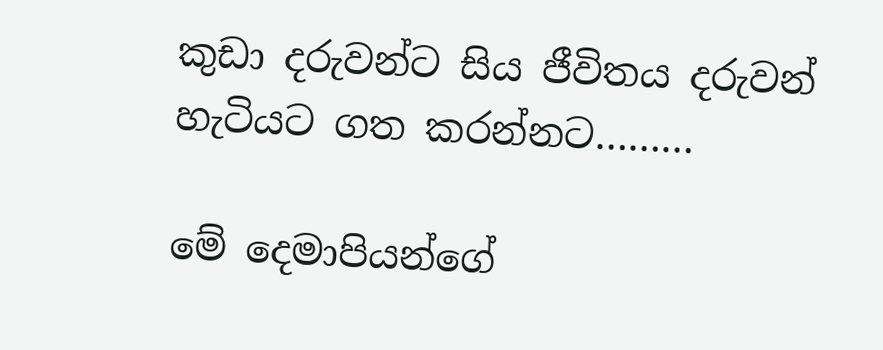කුඩා දරුවන්ට සිය ජීවිතය දරුවන් හැටියට ගත කරන්නට………

මේ දෙමාපියන්ගේ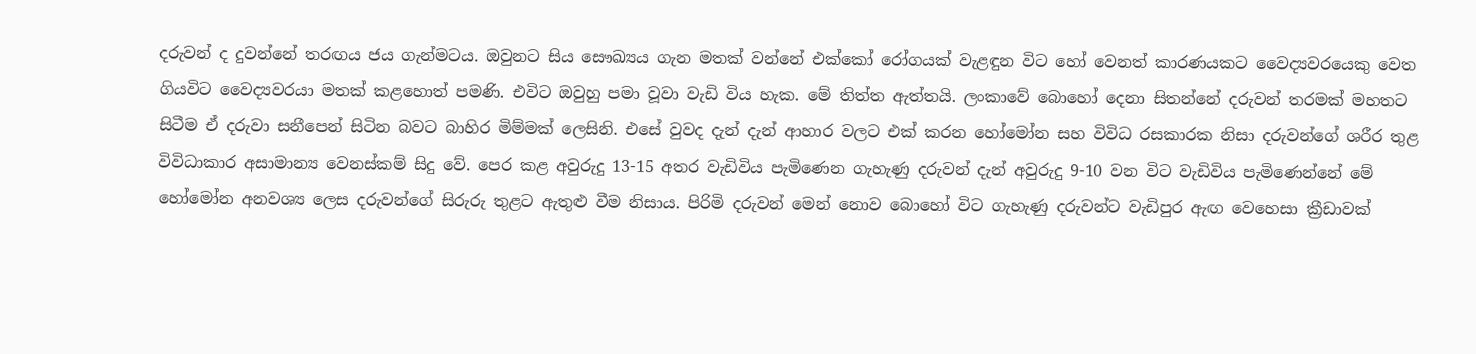දරුවන් ද දුවන්නේ තරඟය ජය ගැන්මටය. ඔවුනට සිය සෞඛ්‍යය ගැන මතක් වන්නේ එක්කෝ රෝගයක් වැළඳුන විට හෝ වෙනත් කාරණයකට වෛද්‍යවරයෙකු වෙත ගියවිට වෛද්‍යවරයා මතක් කළහොත් පමණි. එවිට ඔවුහු පමා වූවා වැඩි විය හැක. මේ තිත්ත ඇත්තයි. ලංකාවේ බොහෝ දෙනා සිතන්නේ දරුවන් තරමක් මහතට සිටීම ඒ දරුවා සනීපෙන් සිටින බවට බාහිර මිම්මක් ලෙසිනි. එසේ වුවද දැන් දැන් ආහාර වලට එක් කරන හෝමෝන සහ විවිධ රසකාරක නිසා දරුවන්ගේ ශරීර තුළ විවිධාකාර අසාමාන්‍ය වෙනස්කම් සිදු වේ. පෙර කළ අවුරුදු 13-15 අතර වැඩිවිය පැමිණෙන ගැහැණු දරුවන් දැන් අවුරුදු 9-10 වන විට වැඩිවිය පැමිණෙන්නේ මේ හෝමෝන අනවශ්‍ය ලෙස දරුවන්ගේ සිරුරු තුළට ඇතුළු වීම නිසාය. පිරිමි දරුවන් මෙන් නොව බොහෝ විට ගැහැණු දරුවන්ට වැඩිපුර ඇඟ වෙහෙසා ක්‍රීඩාවක්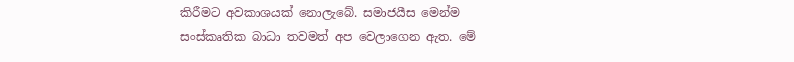කිරීමට අවකාශයක් නොලැබේ. සමාජයීස මෙන්ම සංස්කෘතික බාධා තවමත් අප වෙලාගෙන ඇත. මේ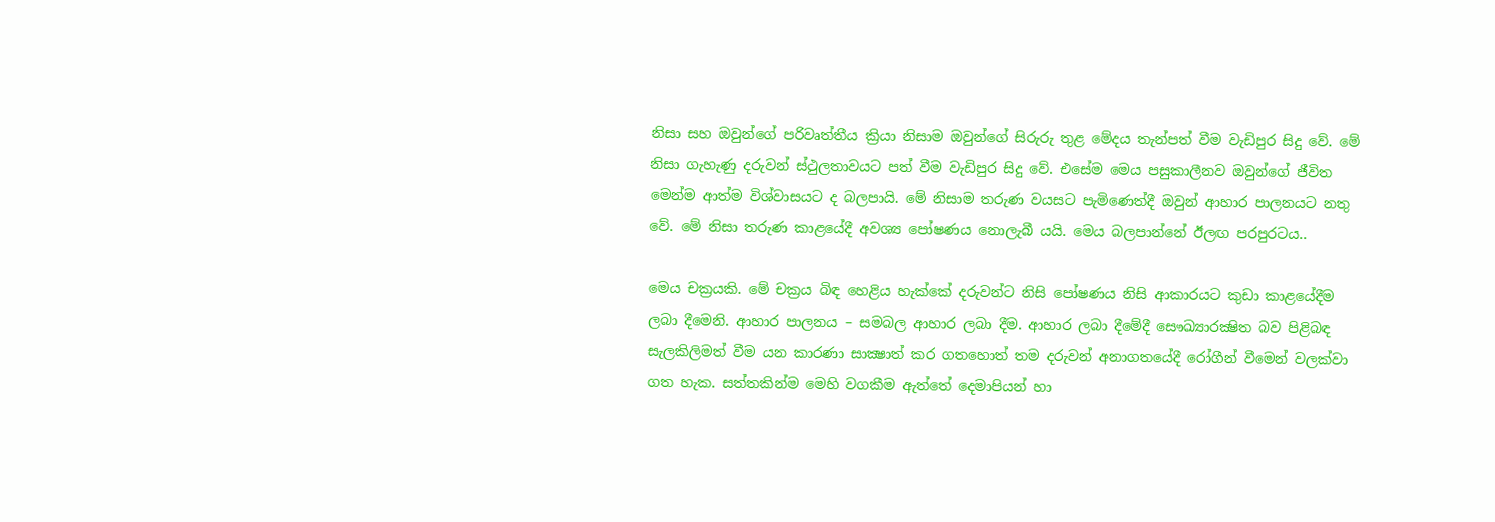නිසා සහ ඔවුන්ගේ පරිවෘත්තීය ක්‍රියා නිසාම ඔවුන්ගේ සිරුරු තුළ මේදය තැන්පත් වීම වැඩිපුර සිදු වේ. මේ නිසා ගැහැණු දරුවන් ස්ථුලතාවයට පත් වීම වැඩිපුර සිදු වේ. එසේම මෙය පසුකාලීනව ඔවුන්ගේ ජීවිත මෙන්ම ආත්ම විශ්වාසයට ද බලපායි. මේ නිසාම තරුණ වයසට පැමිණෙත්දී ඔවුන් ආහාර පාලනයට නතු වේ. මේ නිසා තරුණ කාළයේදී අවශ්‍ය පෝෂණය නොලැබී යයි. මෙය බලපාන්නේ ඊලඟ පරපුරටය..

මෙය චක්‍රයකි. මේ චක්‍රය බිඳ හෙළිය හැක්කේ දරුවන්ට නිසි පෝෂණය නිසි ආකාරයට කුඩා කාළයේදීම ලබා දීමෙනි. ආහාර පාලනය – සමබල ආහාර ලබා දීම. ආහාර ලබා දීමේදී සෞඛ්‍යාරක්‍ෂිත බව පිළිබඳ සැලකිලිමත් වීම යන කාරණා සාක්‍ෂාත් කර ගතහොත් තම දරුවන් අනාගතයේදී රෝගීන් වීමෙන් වලක්වා ගත හැක. සත්තකින්ම මෙහි වගකීම ඇත්තේ දෙමාපියන් හා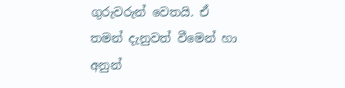ගුරුවරුන් වෙතයි. ඒ තමන් දැනුවත් වීමෙන් හා අනුන්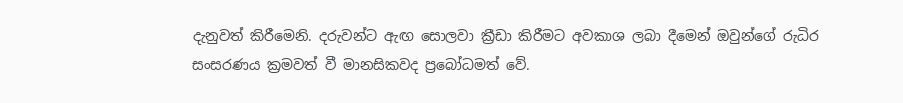දැනුවත් කිරීමෙනි. දරුවන්ට ඇඟ සොලවා ක්‍රීඩා කිරීමට අවකාශ ලබා දීමෙන් ඔවුන්ගේ රුධිර සංසරණය ක්‍රමවත් වී මානසිකවද ප්‍රබෝධමත් වේ.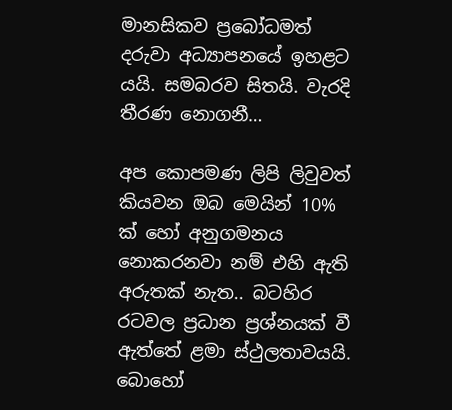මානසිකව ප්‍රබෝධමත් දරුවා අධ්‍යාපනයේ ඉහළට යයි. සමබරව සිතයි. වැරදි තීරණ නොගනී…

අප කොපමණ ලිපි ලිවුවත් කියවන ඔබ මෙයින් 10% ක් හෝ අනුගමනය නොකරනවා නම් එහි ඇති අරුතක් නැත.. බටහිර රටවල ප්‍රධාන ප්‍රශ්නයක් වී ඇත්තේ ළමා ස්ථුලතාවයයි. බොහෝ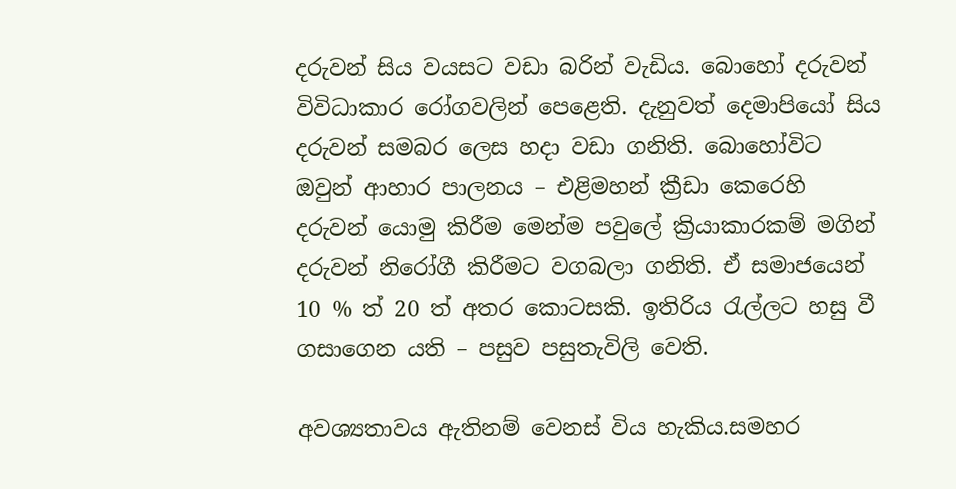දරුවන් සිය වයසට වඩා බරින් වැඩිය. බොහෝ දරුවන් විවිධාකාර රෝගවලින් පෙළෙති. දැනුවත් දෙමාපියෝ සිය දරුවන් සමබර ලෙස හදා වඩා ගනිති. බොහෝවිට ඔවුන් ආහාර පාලනය – එළිමහන් ක්‍රීඩා කෙරෙහි දරුවන් යොමු කිරීම මෙන්ම පවුලේ ක්‍රියාකාරකම් මගින් දරුවන් නිරෝගී කිරීමට වගබලා ගනිති. ඒ සමාජයෙන් 10 % ත් 20 ත් අතර කොටසකි. ඉතිරිය රැල්ලට හසු වී ගසාගෙන යති – පසුව පසුතැවිලි වෙති.

අවශ්‍යතාවය ඇතිනම් වෙනස් විය හැකිය.සමහර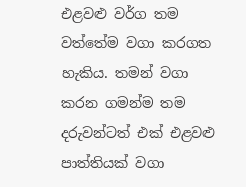එළවළු වර්ග තම වත්තේම වගා කරගත හැකිය. තමන් වගා කරන ගමන්ම තම දරුවන්ටත් එක් එළවළු පාත්තියක් වගා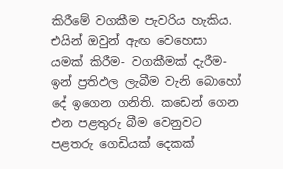කිරීමේ වගකීම පැවරිය හැකිය. එයින් ඔවුන් ඇඟ වෙහෙසා යමක් කිරීම- වගකීමක් දැරීම- ඉන් ප්‍රතිඵල ලැබීම වැනි බොහෝ දේ ඉගෙන ගනිති. කඩෙන් ගෙන එන පළතුරු බීම වෙනුවට පළතරු ගෙඩියක් දෙකක්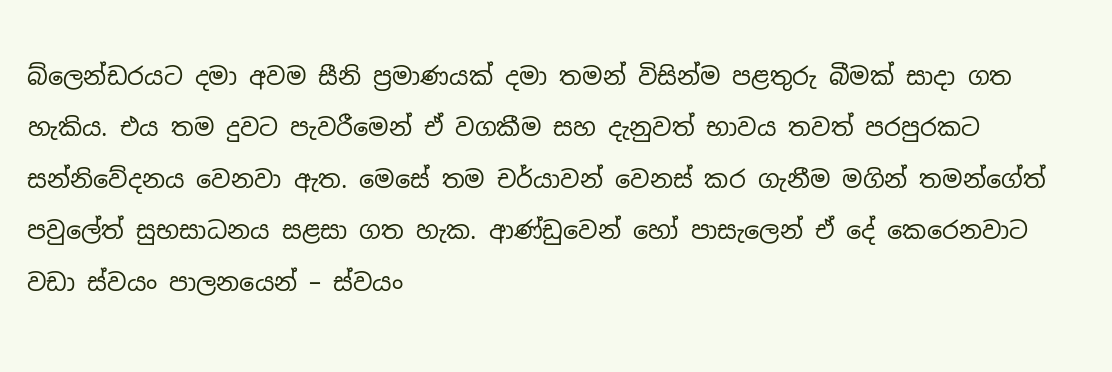බ්ලෙන්ඩරයට දමා අවම සීනි ප්‍රමාණයක් දමා තමන් විසින්ම පළතුරු බීමක් සාදා ගත හැකිය. එය තම දුවට පැවරීමෙන් ඒ වගකීම සහ දැනුවත් භාවය තවත් පරපුරකට සන්නිවේදනය වෙනවා ඇත. මෙසේ තම චර්යාවන් වෙනස් කර ගැනීම මගින් තමන්ගේත් පවුලේත් සුභසාධනය සළසා ගත හැක. ආණ්ඩුවෙන් හෝ පාසැලෙන් ඒ දේ කෙරෙනවාට වඩා ස්වයං පාලනයෙන් – ස්වයං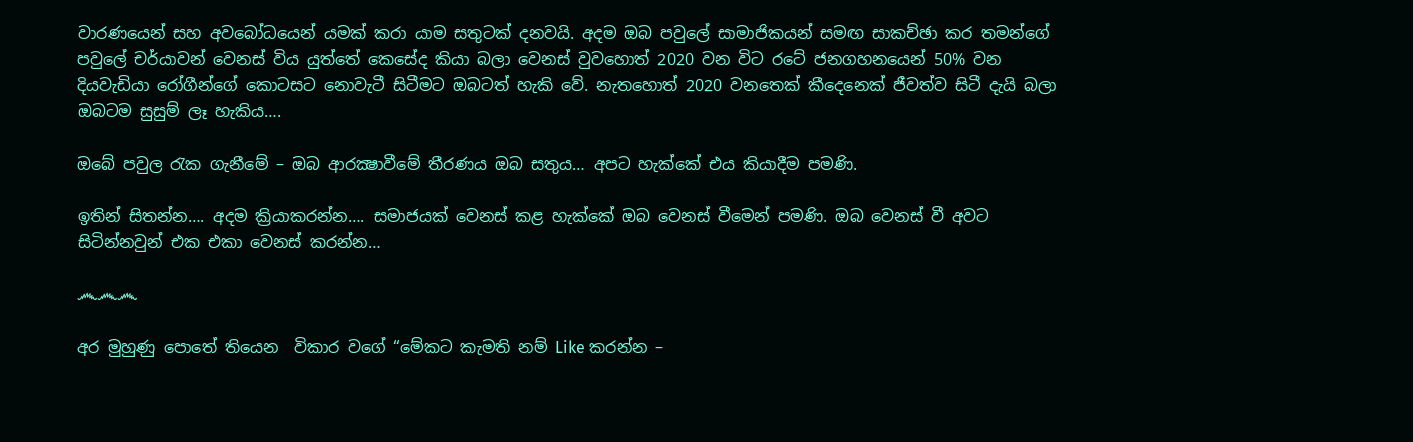වාරණයෙන් සහ අවබෝධයෙන් යමක් කරා යාම සතුටක් දනවයි. අදම ඔබ පවුලේ සාමාජිකයන් සමඟ සාකච්ඡා කර තමන්ගේ පවුලේ චර්යාවන් වෙනස් විය යුත්තේ කෙසේද කියා බලා වෙනස් වුවහොත් 2020 වන විට රටේ ජනගහනයෙන් 50% වන දියවැඩියා රෝගීන්ගේ කොටසට නොවැටී සිටීමට ඔබටත් හැකි වේ. නැතහොත් 2020 වනතෙක් කීදෙනෙක් ජීවත්ව සිටී දැයි බලා ඔබටම සුසුම් ලෑ හැකිය….

ඔබේ පවුල රැක ගැනීමේ – ඔබ ආරක්‍ෂාවීමේ තීරණය ඔබ සතුය… අපට හැක්කේ එය කියාදීම පමණි.

ඉතින් සිතන්න…. අදම ක්‍රියාකරන්න…. සමාජයක් වෙනස් කළ හැක්කේ ඔබ වෙනස් වීමෙන් පමණි. ඔබ වෙනස් වී අවට සිටින්නවුන් එක එකා වෙනස් කරන්න…

෴෴෴

අර මුහුණු පොතේ තියෙන  විකාර වගේ “මේකට කැමති නම් Like කරන්න –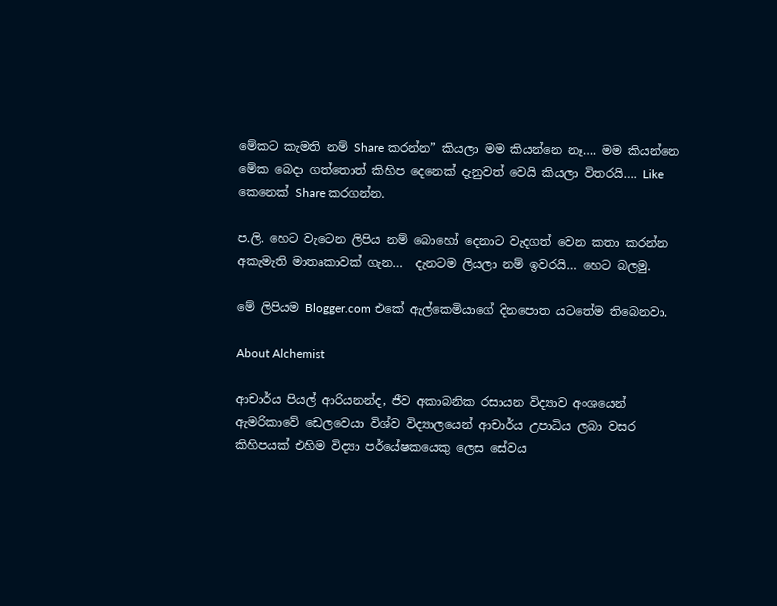මේකට කැමති නම් Share කරන්න” කියලා මම කියන්නෙ නෑ…. මම කියන්නෙ මේක බෙදා ගත්තොත් කිහිප දෙනෙක් දැනුවත් වෙයි කියලා විතරයි…. Like කෙනෙක් Share කරගන්න.

ප.ලි. හෙට වැටෙන ලිපිය නම් බොහෝ දෙනාට වැදගත් වෙන කතා කරන්න අකැමැති මාතෘකාවක් ගැන…  දැනටම ලියලා නම් ඉවරයි… හෙට බලමු.

මේ ලිපියම Blogger.com එකේ ඇල්කෙමියාගේ දිනපොත යටතේම තිබෙනවා.

About Alchemist

ආචාර්ය පියල් ආරියනන්ද, ජීව අකාබනික රසායන විද්‍යාව අංශයෙන් ඇමරිකාවේ ඩෙලවෙයා විශ්ව විද්‍යාලයෙන් ආචාර්ය උපාධිය ලබා වසර කිහිපයක් එහිම විද්‍යා පර්යේෂකයෙකු ලෙස සේවය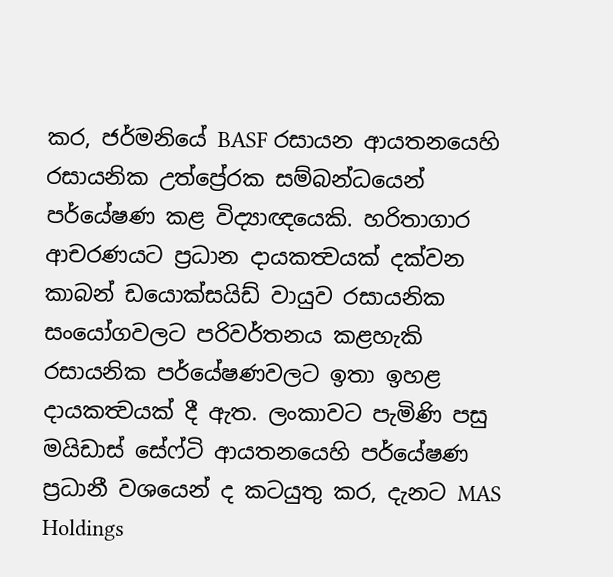කර, ජර්මනියේ BASF රසායන ආයතනයෙහි රසායනික උත්ප්‍රේරක සම්බන්ධයෙන් පර්යේෂණ කළ විද්‍යාඥයෙකි. හරිතාගාර ආචරණයට ප්‍රධාන දායකත්‍වයක් දක්වන කාබන් ඩයොක්සයිඩ් වායුව රසායනික සංයෝගවලට පරිවර්තනය කළහැකි රසායනික පර්යේෂණවලට ඉතා ඉහළ දායකත්‍වයක් දී ඇත. ලංකාවට පැමිණි පසු මයිඩාස් සේෆ්ටි ආයතනයෙහි පර්යේෂණ ප්‍රධානී වශයෙන් ද කටයුතු කර, දැනට MAS Holdings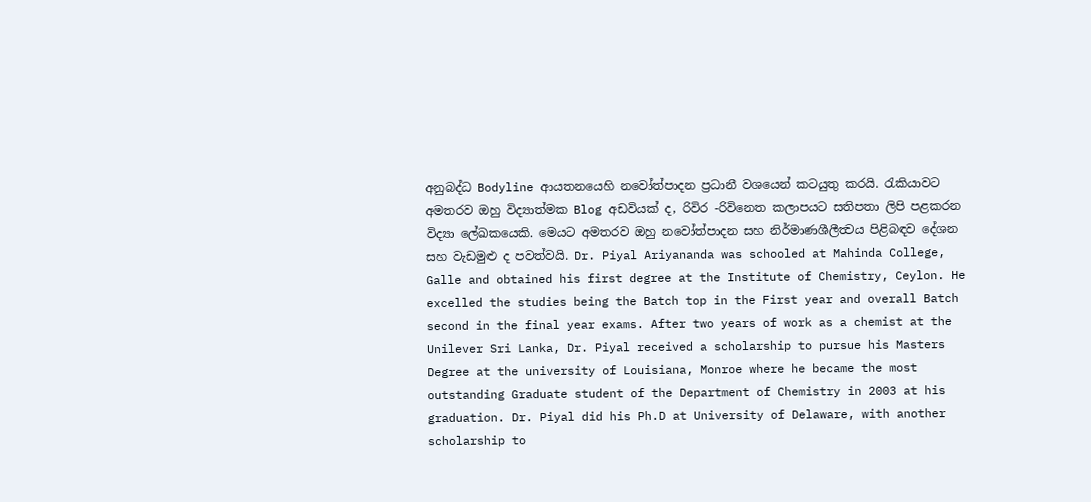අනුබද්ධ Bodyline ආයතනයෙහි නවෝත්පාදන ප්‍රධානී වශයෙන් කටයුතු කරයි. රැකියාවට අමතරව ඔහු විද්‍යාත්මක Blog අඩවියක් ද, රිවිර -රිවිනෙත කලාපයට සතිපතා ලිපි පළකරන විද්‍යා ලේඛකයෙකි. මෙයට අමතරව ඔහු නවෝත්පාදන සහ නිර්මාණශීලීත්‍වය පිළිබඳව දේශන සහ වැඩමුළු ද පවත්වයි. Dr. Piyal Ariyananda was schooled at Mahinda College, Galle and obtained his first degree at the Institute of Chemistry, Ceylon. He excelled the studies being the Batch top in the First year and overall Batch second in the final year exams. After two years of work as a chemist at the Unilever Sri Lanka, Dr. Piyal received a scholarship to pursue his Masters Degree at the university of Louisiana, Monroe where he became the most outstanding Graduate student of the Department of Chemistry in 2003 at his graduation. Dr. Piyal did his Ph.D at University of Delaware, with another scholarship to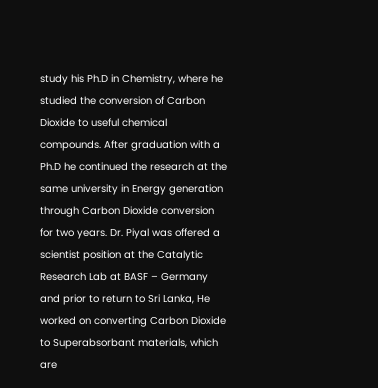study his Ph.D in Chemistry, where he studied the conversion of Carbon Dioxide to useful chemical compounds. After graduation with a Ph.D he continued the research at the same university in Energy generation through Carbon Dioxide conversion for two years. Dr. Piyal was offered a scientist position at the Catalytic Research Lab at BASF – Germany and prior to return to Sri Lanka, He worked on converting Carbon Dioxide to Superabsorbant materials, which are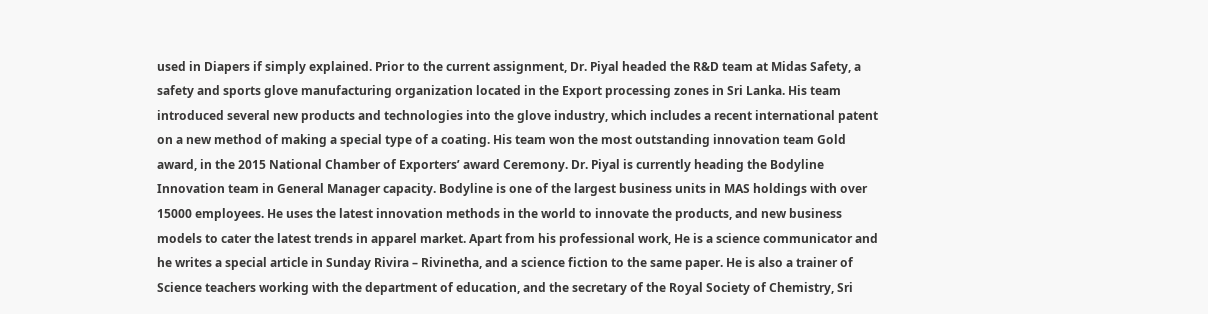used in Diapers if simply explained. Prior to the current assignment, Dr. Piyal headed the R&D team at Midas Safety, a safety and sports glove manufacturing organization located in the Export processing zones in Sri Lanka. His team introduced several new products and technologies into the glove industry, which includes a recent international patent on a new method of making a special type of a coating. His team won the most outstanding innovation team Gold award, in the 2015 National Chamber of Exporters’ award Ceremony. Dr. Piyal is currently heading the Bodyline Innovation team in General Manager capacity. Bodyline is one of the largest business units in MAS holdings with over 15000 employees. He uses the latest innovation methods in the world to innovate the products, and new business models to cater the latest trends in apparel market. Apart from his professional work, He is a science communicator and he writes a special article in Sunday Rivira – Rivinetha, and a science fiction to the same paper. He is also a trainer of Science teachers working with the department of education, and the secretary of the Royal Society of Chemistry, Sri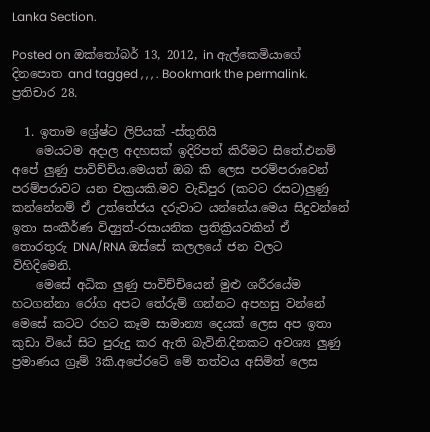Lanka Section.

Posted on ඔක්තෝබර් 13, 2012, in ඇල්කෙමියාගේ දිනපොත and tagged , , , . Bookmark the permalink. ප්‍රතිචාර 28.

  1. ඉතාම ශ්‍රේෂ්ට ලිපියක් -ස්තුතියි
    මෙයටම අදාල අදහසක් ඉදිරිපත් කිරීමට සිතේ.එනම් අපේ ලුණු පාවිච්චිය.මෙයත් ඔබ කි ලෙස පරම්පරාවෙන් පරම්පරාවට යන චක්‍රයකි.මව වැඩිපුර (කටට රසට)ලුණු කන්නේනම් ඒ උත්තේජය දරුවාට යන්නේය.මෙය සිදුවන්නේ ඉතා සංකීර්ණ විද්‍යුත්-රසායනික ප්‍රතික්‍රියවකින් ඒ තොරතුරු DNA/RNA ඔස්සේ කලලයේ ජන වලට විහිදිමෙනි.
    මෙසේ අධික ලුණු පාවිච්චියෙන් මුළු ශරීරයේම හටගන්නා රෝග අපට තේරුම් ගන්නට අපහසු වන්නේ මෙසේ කටට රහට කෑම සාමාන්‍ය දෙයක් ලෙස අප ඉතා කුඩා වියේ සිට පුරුදු කර ඇති බැවිනි.දිනකට අවශ්‍ය ලුණු ප්‍රමාණය ග්‍රෑම් 3කි.අපේරටේ මේ තත්වය අසිමිත් ලෙස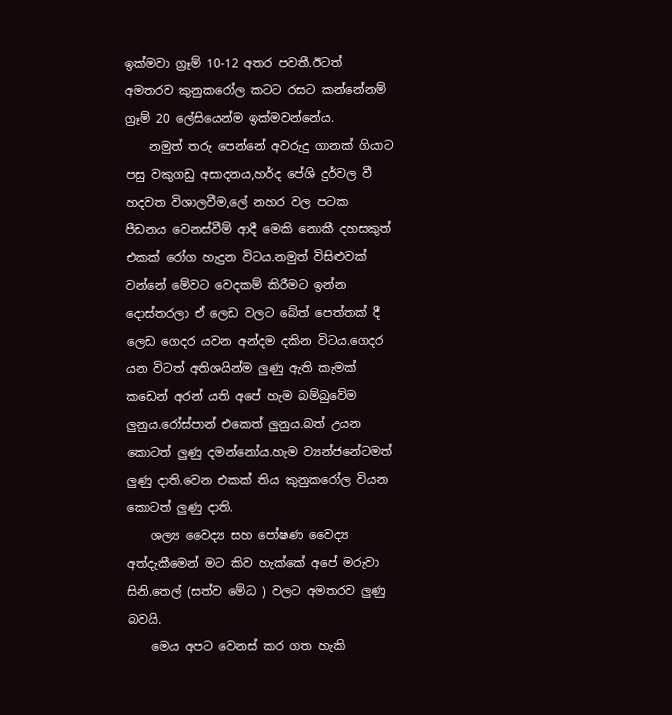ඉක්මවා ග්‍රෑම් 10-12 අතර පවතී.ඊටත් අමතරව කුනුකරෝල කටට රසට කන්නේනම් ග්‍රෑම් 20 ලේසියෙන්ම ඉක්මවන්නේය.
    නමුත් තරු පෙන්නේ අවරුදු ගානක් ගියාට පසු වකුගඩු අසාදනය,හර්ද පේශි දුර්වල වී හදවත විශාලවීම,ලේ නහර වල පටක පීඩනය වෙනස්වීම් ආදී මෙකි නොකී දහසකුත් එකක් රෝග හැදුන විටය.නමුත් විසිළුවක් වන්නේ මේවට වෙදකම් කිරීමට ඉන්න දොස්තරලා ඒ ලෙඩ වලට බේත් පෙත්තක් දී ලෙඩ ගෙදර යවන අන්දම දකින විටය.ගෙදර යන විටත් අතිශයින්ම ලුණු ඇති කැමක් කඩෙන් අරන් යති අපේ හැම බම්බුවේම ලුනුය.රෝස්පාන් එකෙත් ලුනුය.බත් උයන කොටත් ලුණු දමන්නෝය.හැම ව්‍යන්ජනේටමත් ලුණු දාති.වෙන එකක් තිය කුනුකරෝල වියන කොටත් ලුණු දාති.
    ශල්‍ය වෛද්‍ය සහ පෝෂණ වෛද්‍ය අත්දැකීමෙන් මට කිව හැක්කේ අපේ මරුවා සිනි.තෙල් (සත්ව මේධ ) වලට අමතරව ලුණු බවයි.
    මෙය අපට වෙනස් කර ගත හැකි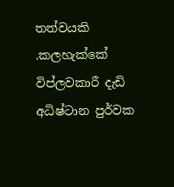තත්වයකි .කලහැක්කේ විප්ලවකාරී දැඩි අධිෂ්ටාන පුර්වක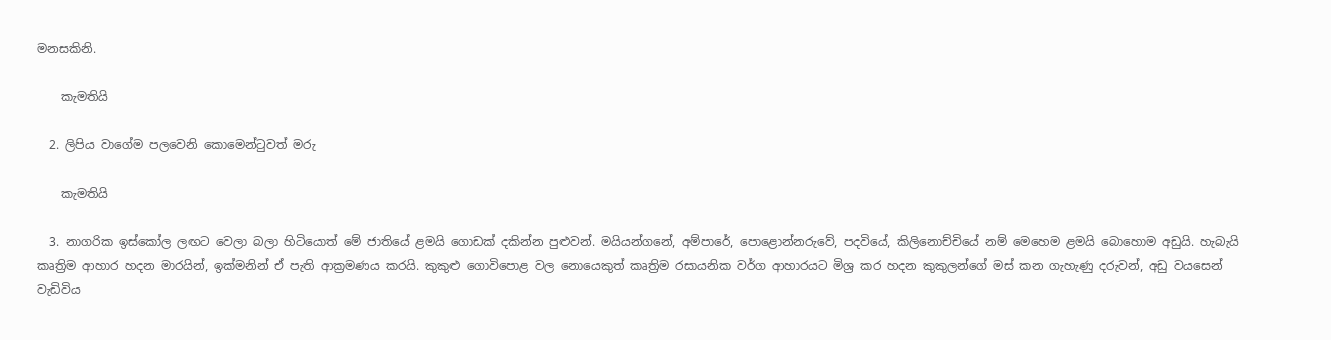මනසකිනි.

    කැමතියි

  2. ලිපිය වාගේම පලවෙනි කොමෙන්ටුවත් මරු

    කැමතියි

  3. නාගරික ඉස්කෝල ලඟට වෙලා බලා හිටියොත් මේ ජාතියේ ළමයි ගොඩක් දකින්න පුළුවන්. මයියන්ගනේ, අම්පාරේ, පොළොන්නරුවේ, පදවියේ, කිලිනොච්චියේ නම් මෙහෙම ළමයි බොහොම අඩුයි. හැබැයි කෘත්‍රිම ආහාර හදන මාරයින්, ඉක්මනින් ඒ පැති ආක්‍රමණය කරයි. කුකුළු ගොවිපොළ වල නොයෙකුත් කෘත්‍රිම රසායනික වර්ග ආහාරයට මිශ්‍ර කර හදන කුකුලන්ගේ මස් කන ගැහැණු දරුවන්, අඩු වයසෙන් වැඩිවිය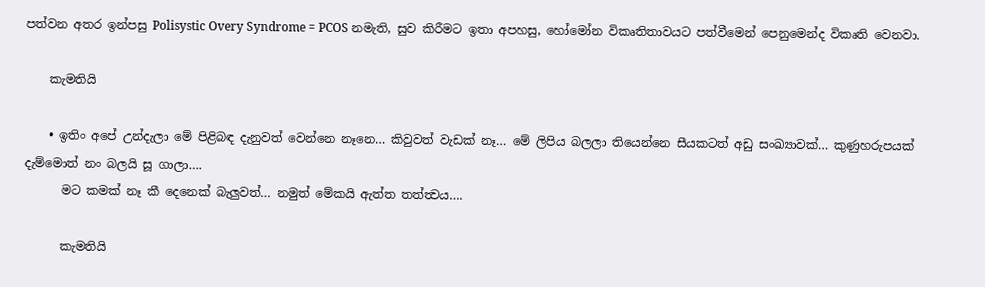පත්වන අතර ඉන්පසු Polisystic Overy Syndrome = PCOS නමැති, සුව කිරීමට ඉතා අපහසු, හෝමෝන විකෘතිතාවයට පත්වීමෙන් පෙනුමෙන්ද විකෘති වෙනවා.

    කැමතියි

    • ඉතිං අපේ උන්දැලා මේ පිළිබඳ දැනුවත් වෙන්නෙ නෑනෙ… කිවුවත් වැඩක් නෑ… මේ ලිපිය බලලා තියෙන්නෙ සීයකටත් අඩු සංඛ්‍යාවක්… කුණුහරුපයක් දැම්මොත් නං බලයි සූ ගාලා….
      මට කමක් නෑ කී දෙනෙක් බැලුවත්… නමුත් මේකයි ඇත්ත තත්ත්‍වය….

      කැමතියි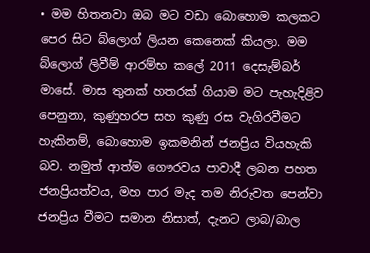• මම හිතනවා ඔබ මට වඩා බොහොම කලකට පෙර සිට බ්ලොග් ලියන කෙනෙක් කියලා. මම බ්ලොග් ලිවීම් ආරම්භ කලේ 2011 දෙසැම්බර් මාසේ. මාස තුනක් හතරක් ගියාම මට පැහැදිළිව පෙනුනා, කුණුහරප සහ කුණු රස වැගිරවීමට හැකිනම්, බොහොම ඉකමනින් ජනප්‍රිය වියහැකි බව. නමුත් ආත්ම ගෞරවය පාවාදී ලබන පහත ජනප්‍රියත්වය, මහ පාර මැද තම නිරුවත පෙන්වා ජනප්‍රිය වීමට සමාන නිසාත්, දැනට ලාබ/බාල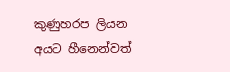කුණුහරප ලියන අයට හීනෙන්වත්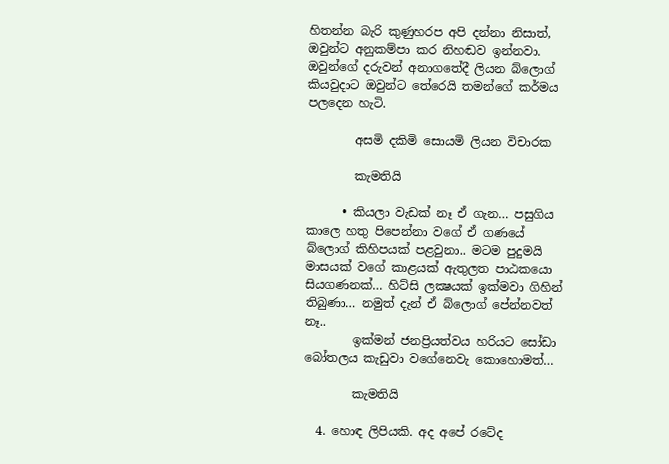හිතන්න බැරි කුණුහරප අපි දන්නා නිසාත්, ඔවුන්ට අනුකම්පා කර නිහඬව ඉන්නවා. ඔවුන්ගේ දරුවන් අනාගතේදී ලියන බ්ලොග් කියවුදාට ඔවුන්ට තේරෙයි තමන්ගේ කර්මය පලදෙන හැටි.

        අසමි දකිමි සොයමි ලියන විචාරක

        කැමතියි

      • කියලා වැඩක් නෑ ඒ ගැන… පසුගිය කාලෙ හතු පිපෙන්නා වගේ ඒ ගණයේ බ්ලොග් කිහිපයක් පළවුනා.. මටම පුදුමයි මාසයක් වගේ කාළයක් ඇතුලත පාඨකයො සියගණනක්… හිට්සි ලක්‍ෂයක් ඉක්මවා ගිහින් තිබුණා… නමුත් දැන් ඒ බ්ලොග් පේන්නවත් නෑ..
        ඉක්මන් ජනප්‍රියත්වය හරියට සෝඩා බෝතලය කැඩුවා වගේනෙවැ කොහොමත්…

        කැමතියි

  4. හොඳ ලිපියකි. අද අපේ රටේද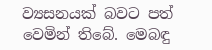ව්‍යසනයක් බවට පත් වෙමින් තිබේ. මෙබඳු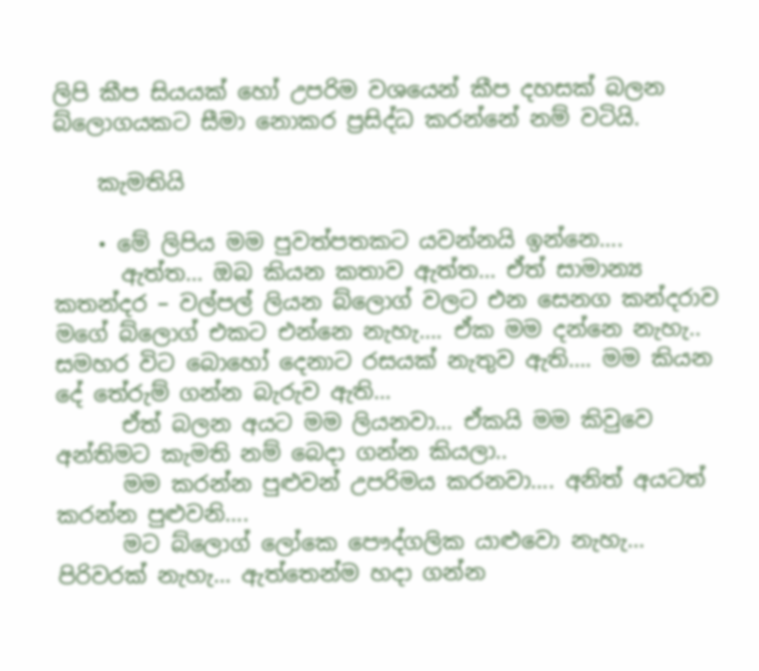ලිපි කීප සියයක් හෝ උපරිම වශයෙන් කීප දහසක් බලන බ්ලොගයකට සීමා නොකර ප්‍රසිද්ධ කරන්නේ නම් වටියි.

    කැමතියි

    • මේ ලිපිය මම පුවත්පතකට යවන්නයි ඉන්නෙ….
      ඇත්ත… ඔබ කියන කතාව ඇත්ත… ඒත් සාමාන්‍ය කතන්දර – වල්පල් ලියන බ්ලොග් වලට එන සෙනග කන්දරාව මගේ බ්ලොග් එකට එන්නෙ නැහැ…. ඒක මම දන්නෙ නැහැ.. සමහර විට බොහෝ දෙනාට රසයක් නැතුව ඇති…. මම කියන දේ තේරුම් ගන්න බැරුව ඇති…
      ඒත් බලන අයට මම ලියනවා… ඒකයි මම කිවුවෙ අන්තිමට කැමති නම් බෙදා ගන්න කියලා..
      මම කරන්න පුළුවන් උපරිමය කරනවා…. අනිත් අයටත් කරන්න පුළුවනි….
      මට බ්ලොග් ලෝකෙ පෞද්ගලික යාළුවො නැහැ… පිරිවරක් නැහැ… ඇත්තෙන්ම හදා ගන්න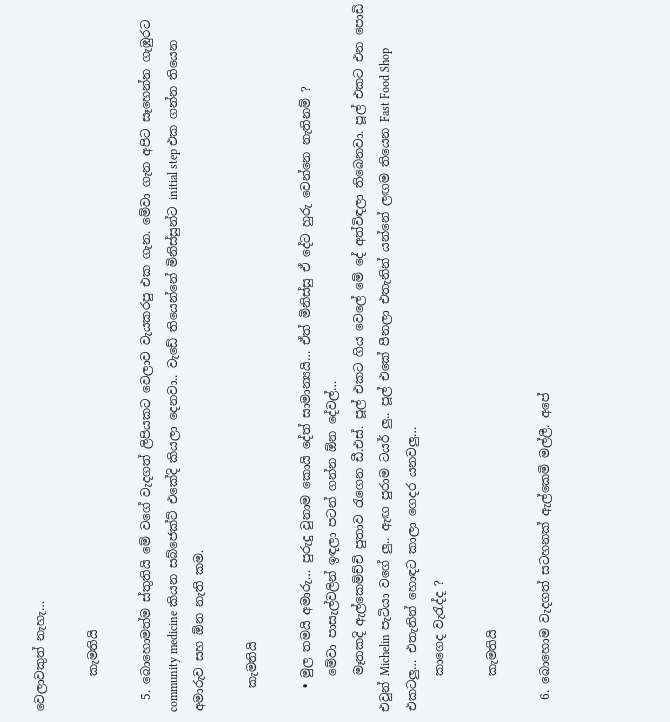වෙලාවකුත් නැහැ…

      කැමතියි

  5. බොහොමත්ම ස්තුතියි මේ වගේ වැදගත් ලිපියකට වෙලාව වැයකරපු එක ගැන. මේවා ගැන අපිට සෑහෙන්න ගැඹුරට community medicine කියන සබ්ජෙක්ට් එකේදි කියලා දෙනවා.. වැඩේ තියෙන්නේ මිනිස්සුන්ට initial step එක ගන්න තියෙන අමාරුව සහ ඕන නැති කම.

    කැමතියි

    • මුල තමයි අමාරු… පුරුදු වුනාම කොයි දේත් සාමාන්‍යයි… ඒත් මිනිස්සු ඒ දේට හුරු වෙන්නෙ නැතිනම් ?
      මේවා පාසැල්වලින් ඉඳලා පටන් ගන්න ඕන දේවල්…
      මෑතකදි ඇල්කෙමිච්චි පුතාව රැගෙන ඩී.එස්. පූල් එකට ගිය වෙලේ මේ දේ අත්විඳලා තිබෙනවා. පූල් එකට එන පොඩි එවුන් Michelin පැටියා වගේ ලු.. ඇඟ පුරාම ටයර් ලු.. පූල් එකේ පීනලා එතැනින් යන්නේ ලඟම තියෙන Fast Food Shop එකටලු… එතැනින් හොඳට කාලා ගෙදර යනවලු…
      කාගෙද වැරැද්ද ?

      කැමතියි

  6. බොහොම වැදගත් සටහනක් ඇල්කෙමි මල්ලී. අපේ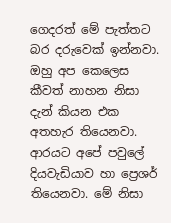ගෙදරත් මේ පැත්තට බර දරුවෙක් ඉන්නවා. ඔහු අප කෙලෙස කීවත් නාහන නිසා දැන් කියන එක අතහැර තියෙනවා. ආරයට අපේ පවුලේ දියවැඩියාව හා ප්‍රෙශර් තියෙනවා. මේ නිසා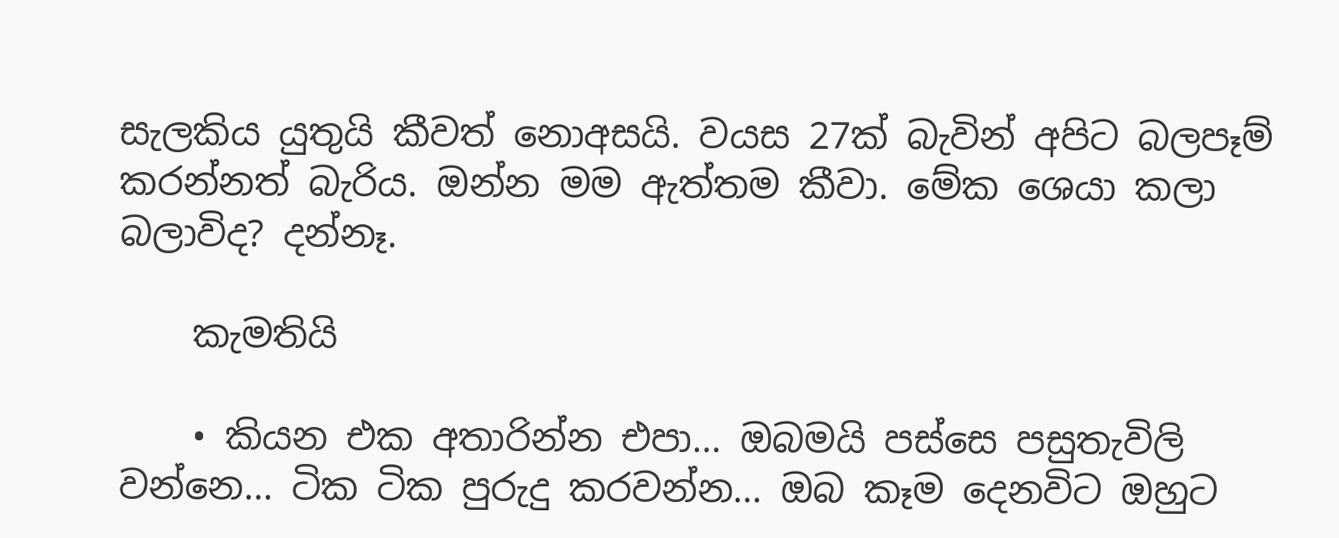සැලකිය යුතුයි කීවත් නොඅසයි. වයස 27ක් බැවින් අපිට බලපෑම් කරන්නත් බැරිය. ඔන්න මම ඇත්තම කීවා. මේක ශෙයා කලා බලාවිද? දන්නෑ.

    කැමතියි

    • කියන එක අතාරින්න එපා… ඔබමයි පස්සෙ පසුතැවිලි වන්නෙ… ටික ටික පුරුදු කරවන්න… ඔබ කෑම දෙනවිට ඔහුට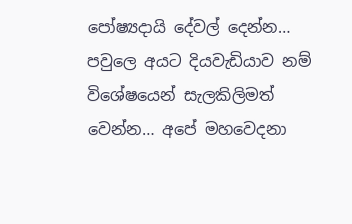පෝෂ්‍යදායි දේවල් දෙන්න… පවුලෙ අයට දියවැඩියාව නම් විශේෂයෙන් සැලකිලිමත් වෙන්න… අපේ මහවෙදනා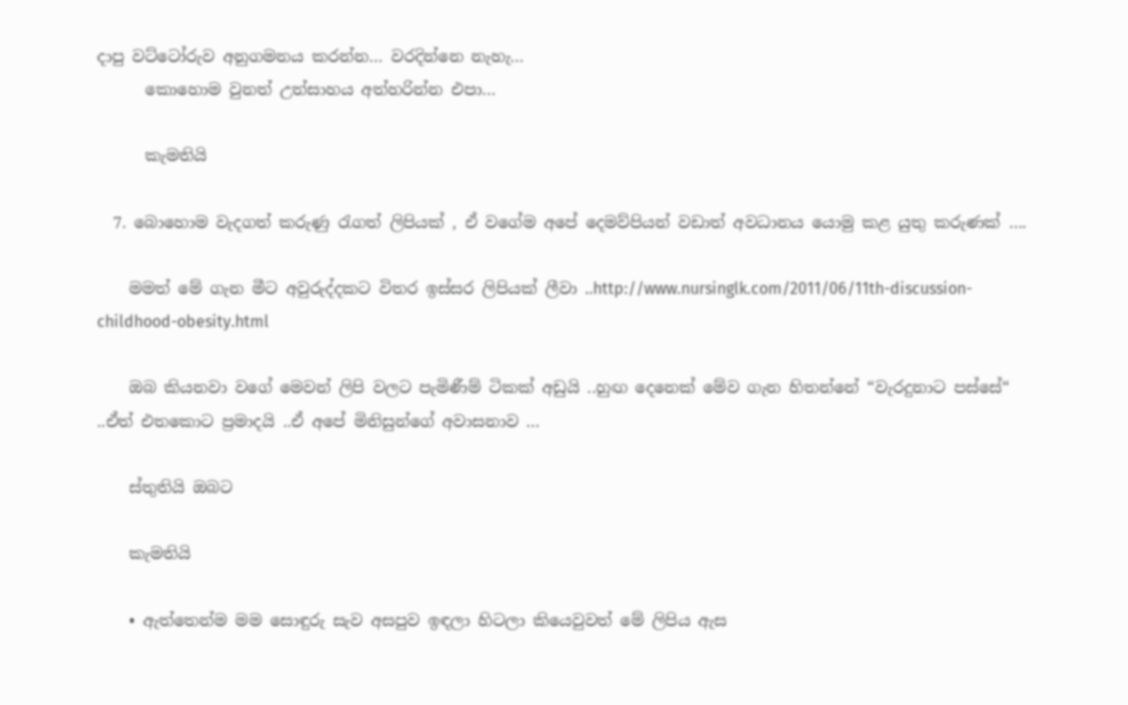දාපු වට්ටෝරුව අනුගමනය කරන්න… වරදින්නෙ නැහැ…
      කොහොම වුනත් උත්සාහය අත්හරින්න එපා…

      කැමතියි

  7. බොහොම වැදගත් කරුණු රැගත් ලිපියක් , ඒ වගේම අපේ දෙමව්පියන් වඩාත් අවධානය යොමු කළ යුතු කරුණක් ….

    මමත් මේ ගැන මීට අවුරුද්දකට විතර ඉස්සර ලිපියක් ලීවා ..http://www.nursinglk.com/2011/06/11th-discussion-childhood-obesity.html

    ඔබ කියනවා වගේ මෙවන් ලිපි වලට පැමිණීම් ටිකක් අඩුයි ..හුඟ දෙනෙක් මේව ගැන හිතන්නේ “වැරදුනාට පස්සේ“ ..ඒත් එතකොට ප්‍රමාදයි ..ඒ අපේ මිනිසුන්ගේ අවාසනාව …

    ස්තුතියි ඔබට

    කැමතියි

    • ඇත්තෙන්ම මම සොඳුරු සැව අසපුව ඉඳලා හිටලා කියෙවුවත් මේ ලිපිය ඇස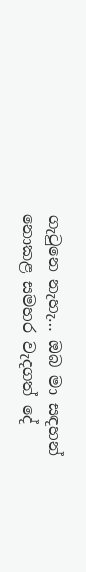ගැටුනෙ නැහැ… ඔබ මා සඳහන් නොකළ සමහර වැදගත් දේ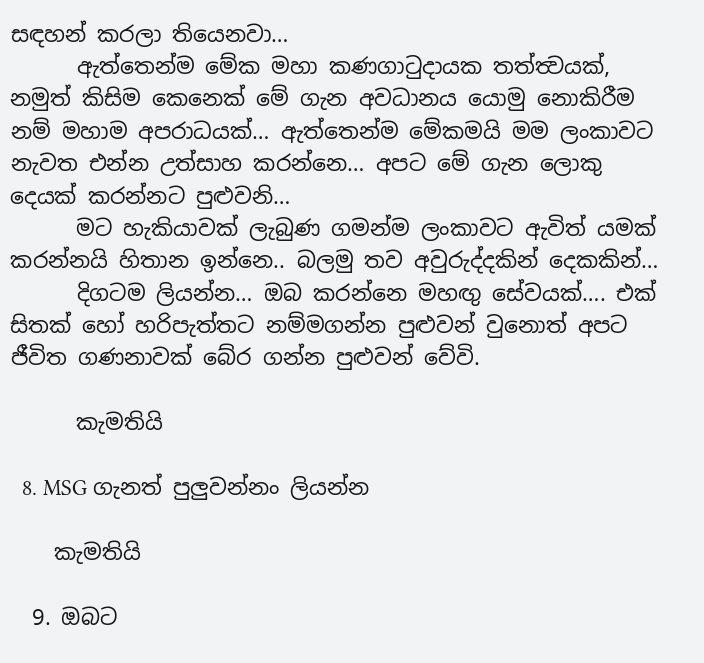සඳහන් කරලා තියෙනවා…
      ඇත්තෙන්ම මේක මහා කණගාටුදායක තත්ත්‍වයක්, නමුත් කිසිම කෙනෙක් මේ ගැන අවධානය යොමු නොකිරීම නම් මහාම අපරාධයක්… ඇත්තෙන්ම මේකමයි මම ලංකාවට නැවත එන්න උත්සාහ කරන්නෙ… අපට මේ ගැන ලොකු දෙයක් කරන්නට පුළුවනි…
      මට හැකියාවක් ලැබුණ ගමන්ම ලංකාවට ඇවිත් යමක් කරන්නයි හිතාන ඉන්නෙ.. බලමු තව අවුරුද්දකින් දෙකකින්…
      දිගටම ලියන්න… ඔබ කරන්නෙ මහඟු සේවයක්…. එක් සිතක් හෝ හරිපැත්තට නම්මගන්න පුළුවන් වුනොත් අපට ජීවිත ගණනාවක් බේර ගන්න පුළුවන් වේවි.

      කැමතියි

  8. MSG ගැනත් පුලුවන්නං ලියන්න

    කැමතියි

  9. ඔබට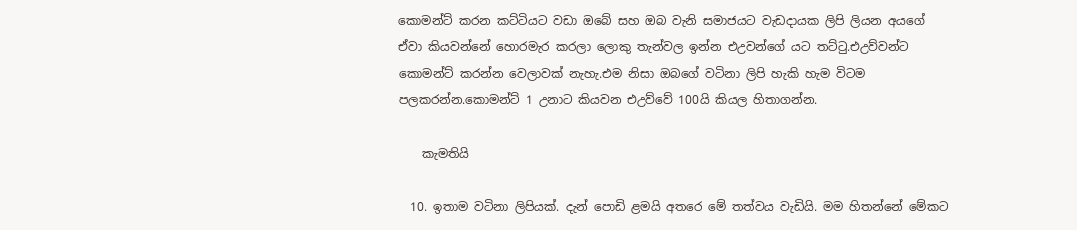කොමන්ට් කරන කට්ටියට වඩා ඔබේ සහ ඔබ වැනි සමාජයට වැඩදායක ලිපි ලියන අයගේ ඒවා කියවන්නේ හොරමැර කරලා ලොකු තැන්වල ඉන්න එඋවන්ගේ යට තට්ටු.එඋව්වන්ට කොමන්ට් කරන්න වෙලාවක් නැහැ.එම නිසා ඔබගේ වටිනා ලිපි හැකි හැම විටම පලකරන්න.කොමන්ට් 1 උනාට කියවන එඋව්වේ 100යි කියල හිතාගන්න.

    කැමතියි

  10. ඉතාම වටිනා ලිපියක්. දැන් පොඩි ළමයි අතරෙ මේ තත්වය වැඩියි. මම හිතන්නේ මේකට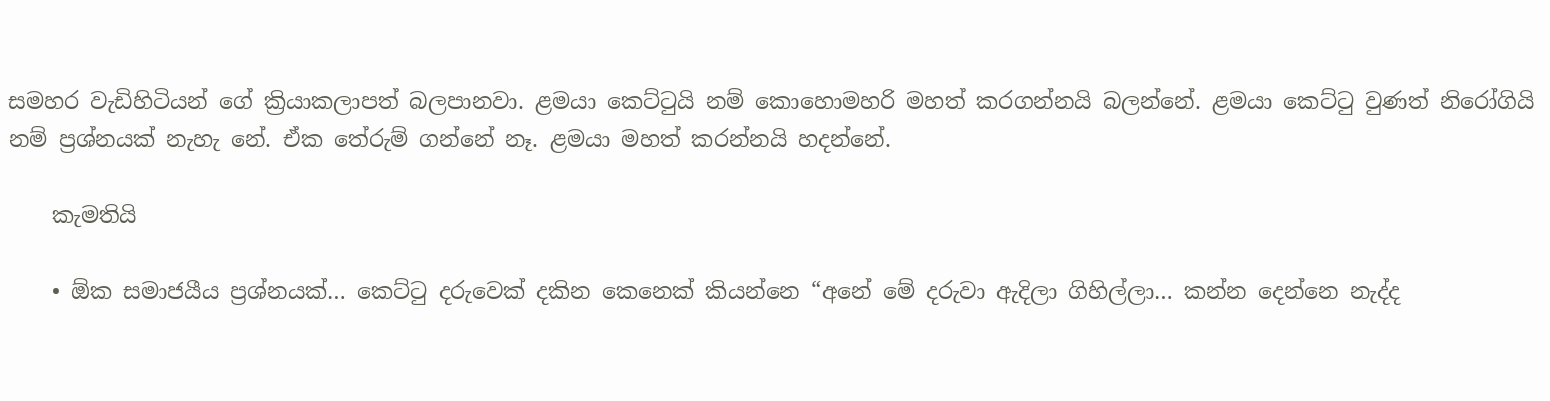සමහර වැඩිහිටියන් ගේ ක්‍රියාකලාපත් බලපානවා. ළමයා කෙට්ටුයි නම් කොහොමහරි මහත් කරගන්නයි බලන්නේ. ළමයා කෙට්ටු වුණත් නිරෝගියි නම් ප්‍රශ්නයක් නැහැ නේ. ඒක තේරුම් ගන්නේ නෑ. ළමයා මහත් කරන්නයි හදන්නේ.

    කැමතියි

    • ඕක සමාජයීය ප්‍රශ්නයක්… කෙට්ටු දරුවෙක් දකින කෙනෙක් කියන්නෙ “අනේ මේ දරුවා ඇදිලා ගිහිල්ලා… කන්න දෙන්නෙ නැද්ද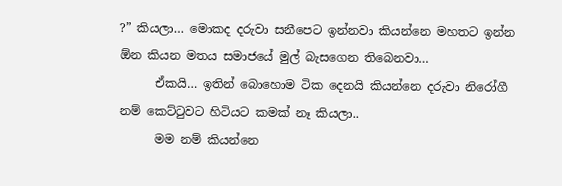?” කියලා… මොකද දරුවා සනීපෙට ඉන්නවා කියන්නෙ මහතට ඉන්න ඕන කියන මතය සමාජයේ මුල් බැසගෙන තිබෙනවා…
      ඒකයි… ඉතින් බොහොම ටික දෙනයි කියන්නෙ දරුවා නිරෝගී නම් කෙට්ටුවට හිටියට කමක් නෑ කියලා..
      මම නම් කියන්නෙ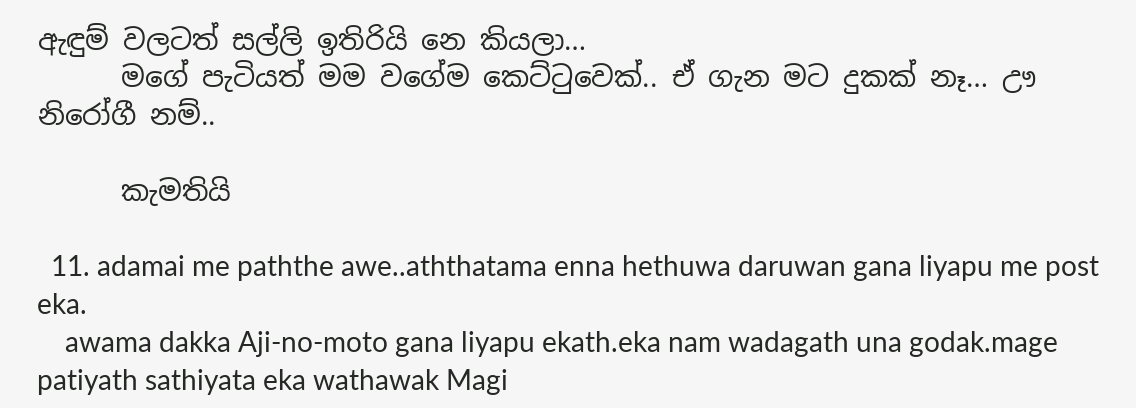ඇඳුම් වලටත් සල්ලි ඉතිරියි නෙ කියලා…
      මගේ පැටියත් මම වගේම කෙට්ටුවෙක්.. ඒ ගැන මට දුකක් නෑ… ඌ නිරෝගී නම්..

      කැමතියි

  11. adamai me paththe awe..aththatama enna hethuwa daruwan gana liyapu me post eka.
    awama dakka Aji-no-moto gana liyapu ekath.eka nam wadagath una godak.mage patiyath sathiyata eka wathawak Magi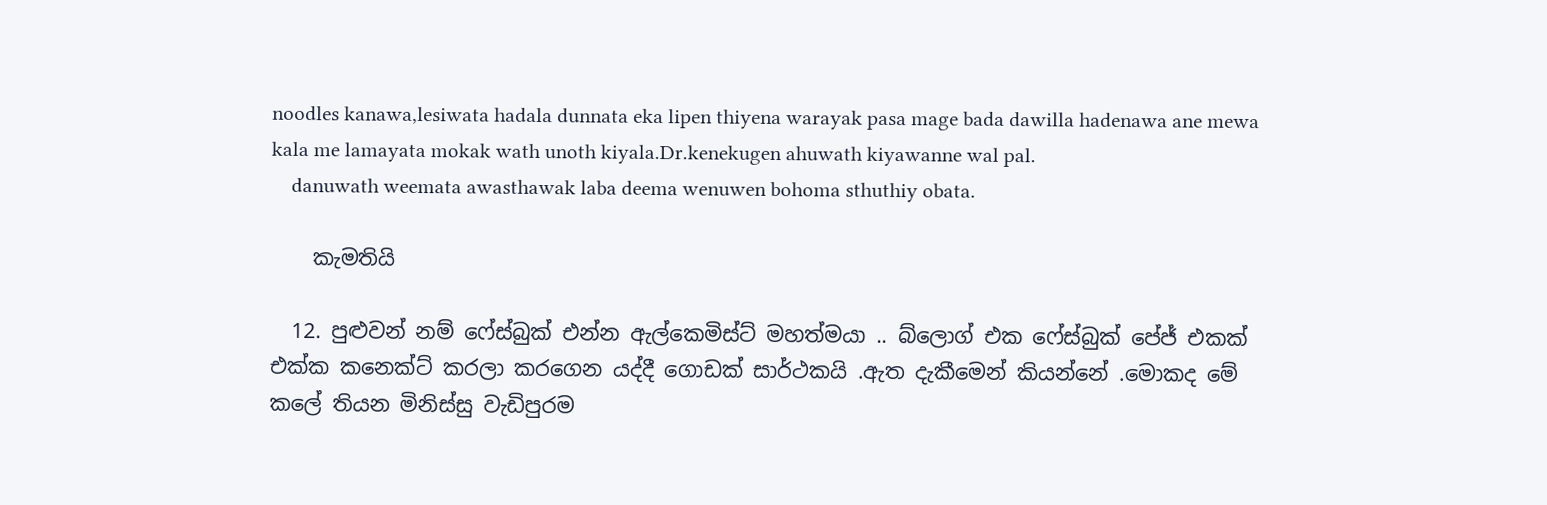noodles kanawa,lesiwata hadala dunnata eka lipen thiyena warayak pasa mage bada dawilla hadenawa ane mewa kala me lamayata mokak wath unoth kiyala.Dr.kenekugen ahuwath kiyawanne wal pal.
    danuwath weemata awasthawak laba deema wenuwen bohoma sthuthiy obata.

    කැමතියි

  12. පුළුවන් නම් ෆේස්බුක් එන්න ඇල්කෙමිස්ට් මහත්මයා .. බ්ලොග් එක ෆේස්බුක් පේජ් එකක් එක්ක කනෙක්ට් කරලා කරගෙන යද්දී ගොඩක් සාර්ථකයි .ඇත දැකීමෙන් කියන්නේ .මොකද මේ කලේ තියන මිනිස්සු වැඩිපුරම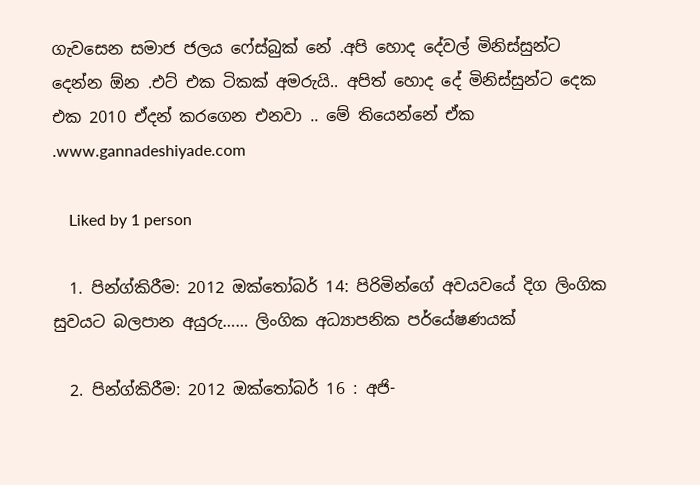ගැවසෙන සමාජ ජලය ෆේස්බුක් නේ .අපි හොද දේවල් මිනිස්සුන්ට දෙන්න ඕන .එට් එක ටිකක් අමරුයි.. අපිත් හොද දේ මිනිස්සුන්ට දෙක එක 2010 ඒදන් කරගෙන එනවා .. මේ තියෙන්නේ ඒක .www.gannadeshiyade.com

    Liked by 1 person

  1. පින්ග්කිරීම: 2012 ඔක්තෝබර් 14: පිරිමින්ගේ අවයවයේ දිග ලිංගික සුවයට බලපාන අයුරු…… ලිංගික අධ්‍යාපනික පර්යේෂණයක්

  2. පින්ග්කිරීම: 2012 ඔක්තෝබර් 16 : අජි-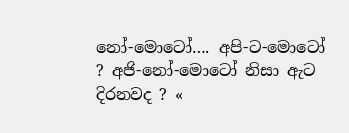නෝ-මොටෝ…. අපි-ට-මොටෝ ? අජි-නෝ-මොටෝ නිසා ඇට දිරනවද ? «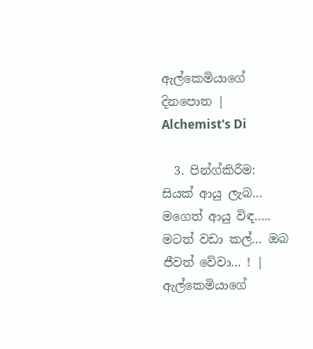ඇල්කෙමියාගේ දිනපොත | Alchemist's Di

  3. පින්ග්කිරීම: සියක් ආයු ලැබ… මගෙත් ආයු විඳ….. මටත් වඩා කල්… ඔබ ජීවත් වේවා… ! | ඇල්කෙමියාගේ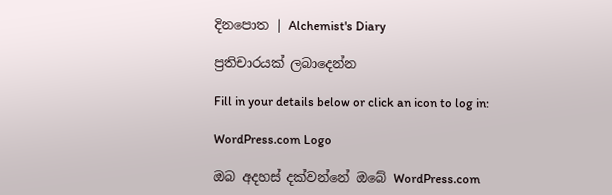දිනපොත | Alchemist's Diary

ප්‍රතිචාරයක් ලබාදෙන්න

Fill in your details below or click an icon to log in:

WordPress.com Logo

ඔබ අදහස් දක්වන්නේ ඔබේ WordPress.com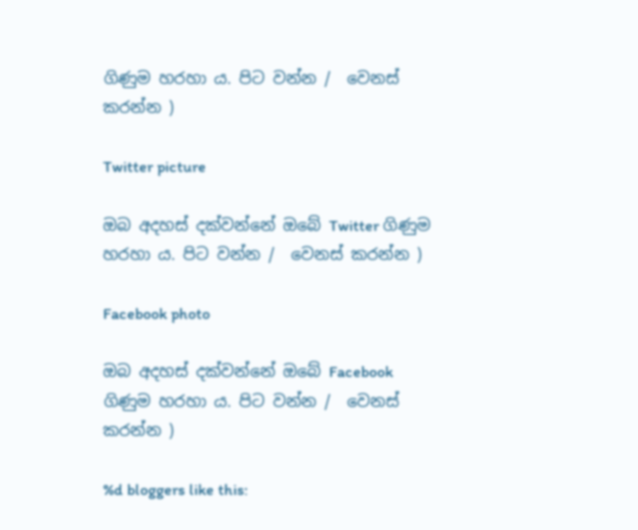ගිණුම හරහා ය. පිට වන්න /  වෙනස් කරන්න )

Twitter picture

ඔබ අදහස් දක්වන්නේ ඔබේ Twitter ගිණුම හරහා ය. පිට වන්න /  වෙනස් කරන්න )

Facebook photo

ඔබ අදහස් දක්වන්නේ ඔබේ Facebook ගිණුම හරහා ය. පිට වන්න /  වෙනස් කරන්න )

%d bloggers like this: